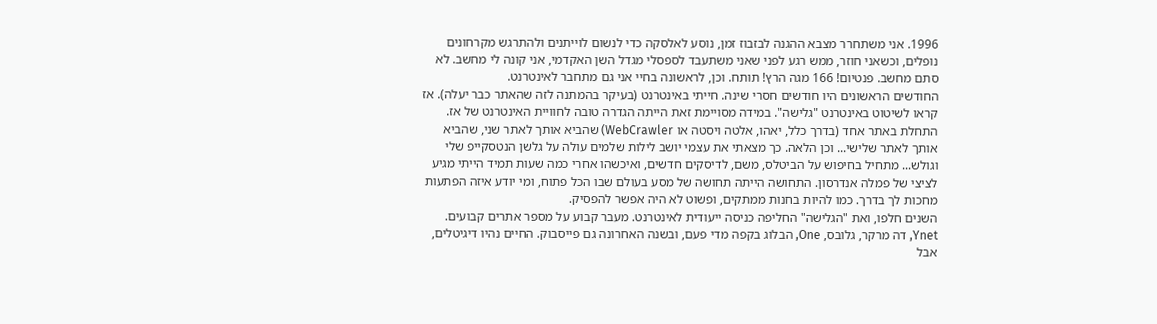1996. אני משתחרר מצבא ההגנה לבזבוז זמן, נוסע לאלסקה כדי לנשום לוייתנים ולהתרגש מקרחונים נופלים, וכשאני חוזר, ממש רגע לפני שאני משתעבד לספסלי מגדל השן האקדמי, אני קונה לי מחשב. לא סתם מחשב. פנטיום! 166 מגה הרץ! תותח. וכן, לראשונה בחיי אני גם מתחבר לאינטרנט.
החודשים הראשונים היו חודשים חסרי שינה. חייתי באינטרנט (בעיקר בהמתנה לזה שהאתר כבר יעלה). אז קראו לשיטוט באינטרנט "גלישה". במידה מסויימת זאת הייתה הגדרה טובה לחוויית האינטרנט של אז. התחלת באתר אחד (בדרך כלל, יאהו, אלטה ויסטה או WebCrawler) שהביא אותך לאתר שני, שהביא אותך לאתר שלישי... וכן הלאה. כך מצאתי את עצמי יושב לילות שלמים עולה על גלשן הנטסקייפ שלי וגולש... מתחיל בחיפוש על הביטלס, משם, לדיסקים חדשים, ואיכשהו אחרי כמה שעות תמיד הייתי מגיע לציצי של פמלה אנדרסון. התחושה הייתה תחושה של מסע בעולם שבו הכל פתוח, ומי יודע איזה הפתעות מחכות לך בדרך. כמו להיות בחנות ממתקים, ופשוט לא היה אפשר להפסיק.
השנים חלפו, ואת "הגלישה" החליפה כניסה ייעודית לאינטרנט. מעבר קבוע על מספר אתרים קבועים. Ynet, דה מרקר, גלובס, One, הבלוג בקפה מדי פעם, ובשנה האחרונה גם פייסבוק. החיים נהיו דיגיטלים, אבל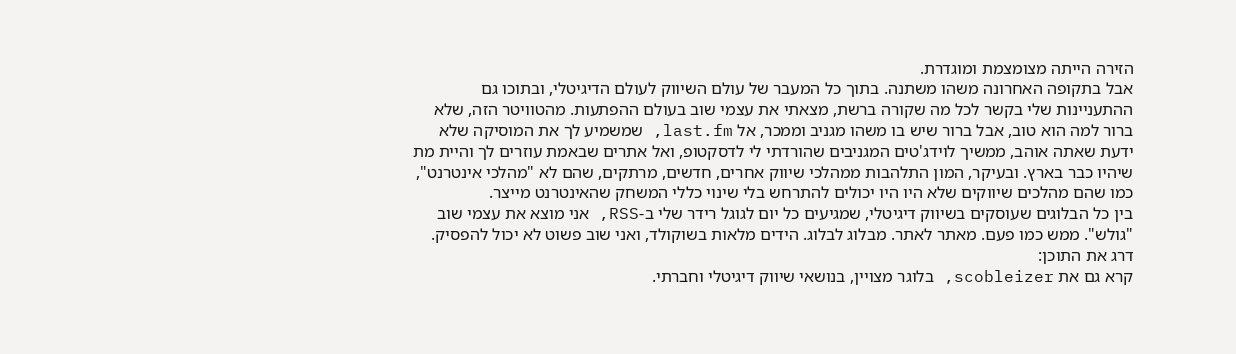הזירה הייתה מצומצמת ומוגדרת.
אבל בתקופה האחרונה משהו משתנה. בתוך כל המעבר של עולם השיווק לעולם הדיגיטלי, ובתוכו גם ההתעניינות שלי בקשר לכל מה שקורה ברשת, מצאתי את עצמי שוב בעולם ההפתעות. מהטוויטר הזה, שלא ברור למה הוא טוב, אבל ברור שיש בו משהו מגניב וממכר, אל last.fm, שמשמיע לך את המוסיקה שלא ידעת שאתה אוהב, ממשיך לוידג'טים המגניבים שהורדתי לי לדסקטופ, ואל אתרים שבאמת עוזרים לך והיית מת שיהיו כבר בארץ. ובעיקר, המון התלהבות ממהלכי שיווק אחרים, חדשים, מרתקים, שהם לא "מהלכי אינטרנט", כמו שהם מהלכים שיווקים שלא היו היו יכולים להתרחש בלי שינוי כללי המשחק שהאינטרנט מייצר.
בין כל הבלוגים שעוסקים בשיווק דיגיטלי, שמגיעים כל יום לגוגל רידר שלי ב-RSS, אני מוצא את עצמי שוב "גולש". ממש כמו פעם. מאתר לאתר. מבלוג לבלוג. הידים מלאות בשוקולד, ואני שוב פשוט לא יכול להפסיק.
דרג את התוכן:
קרא גם את scobleizer, בלוגר מצויין, בנושאי שיווק דיגיטלי וחברתי.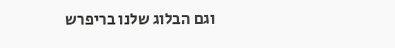וגם הבלוג שלנו בריפרש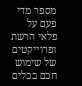מספר מדי פעם על פלאי הרשת ופרוייקטים של שימוש חכם בכלים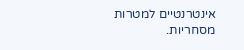אינטרנטיים למטרות מסחריות.